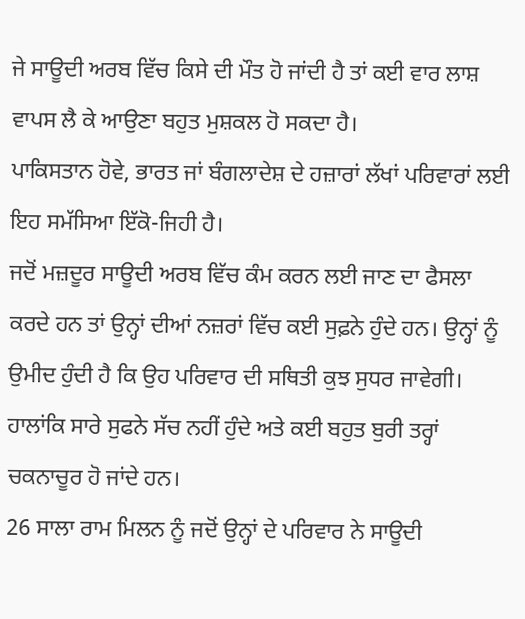ਜੇ ਸਾਊਦੀ ਅਰਬ ਵਿੱਚ ਕਿਸੇ ਦੀ ਮੌਤ ਹੋ ਜਾਂਦੀ ਹੈ ਤਾਂ ਕਈ ਵਾਰ ਲਾਸ਼ ਵਾਪਸ ਲੈ ਕੇ ਆਉਣਾ ਬਹੁਤ ਮੁਸ਼ਕਲ ਹੋ ਸਕਦਾ ਹੈ।
ਪਾਕਿਸਤਾਨ ਹੋਵੇ, ਭਾਰਤ ਜਾਂ ਬੰਗਲਾਦੇਸ਼ ਦੇ ਹਜ਼ਾਰਾਂ ਲੱਖਾਂ ਪਰਿਵਾਰਾਂ ਲਈ ਇਹ ਸਮੱਸਿਆ ਇੱਕੋ-ਜਿਹੀ ਹੈ।
ਜਦੋਂ ਮਜ਼ਦੂਰ ਸਾਊਦੀ ਅਰਬ ਵਿੱਚ ਕੰਮ ਕਰਨ ਲਈ ਜਾਣ ਦਾ ਫੈਸਲਾ ਕਰਦੇ ਹਨ ਤਾਂ ਉਨ੍ਹਾਂ ਦੀਆਂ ਨਜ਼ਰਾਂ ਵਿੱਚ ਕਈ ਸੁਫ਼ਨੇ ਹੁੰਦੇ ਹਨ। ਉਨ੍ਹਾਂ ਨੂੰ ਉਮੀਦ ਹੁੰਦੀ ਹੈ ਕਿ ਉਹ ਪਰਿਵਾਰ ਦੀ ਸਥਿਤੀ ਕੁਝ ਸੁਧਰ ਜਾਵੇਗੀ।
ਹਾਲਾਂਕਿ ਸਾਰੇ ਸੁਫਨੇ ਸੱਚ ਨਹੀਂ ਹੁੰਦੇ ਅਤੇ ਕਈ ਬਹੁਤ ਬੁਰੀ ਤਰ੍ਹਾਂ ਚਕਨਾਚੂਰ ਹੋ ਜਾਂਦੇ ਹਨ।
26 ਸਾਲਾ ਰਾਮ ਮਿਲਨ ਨੂੰ ਜਦੋਂ ਉਨ੍ਹਾਂ ਦੇ ਪਰਿਵਾਰ ਨੇ ਸਾਊਦੀ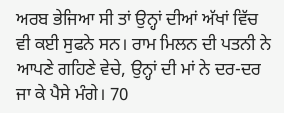ਅਰਬ ਭੇਜਿਆ ਸੀ ਤਾਂ ਉਨ੍ਹਾਂ ਦੀਆਂ ਅੱਖਾਂ ਵਿੱਚ ਵੀ ਕਈ ਸੁਫਨੇ ਸਨ। ਰਾਮ ਮਿਲਨ ਦੀ ਪਤਨੀ ਨੇ ਆਪਣੇ ਗਹਿਣੇ ਵੇਚੇ, ਉਨ੍ਹਾਂ ਦੀ ਮਾਂ ਨੇ ਦਰ-ਦਰ ਜਾ ਕੇ ਪੈਸੇ ਮੰਗੇ। 70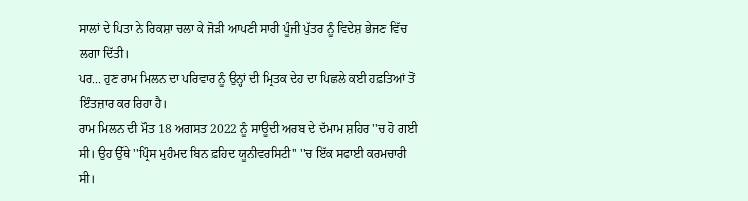ਸਾਲਾਂ ਦੇ ਪਿਤਾ ਨੇ ਰਿਕਸ਼ਾ ਚਲਾ ਕੇ ਜੋੜੀ ਆਪਣੀ ਸਾਰੀ ਪੂੰਜੀ ਪੁੱਤਰ ਨੂੰ ਵਿਦੇਸ਼ ਭੇਜਣ ਵਿੱਚ ਲਗਾ ਦਿੱਤੀ।
ਪਰ... ਹੁਣ ਰਾਮ ਮਿਲਨ ਦਾ ਪਰਿਵਾਰ ਨੂੰ ਉਨ੍ਹਾਂ ਦੀ ਮ੍ਰਿਤਕ ਦੇਹ ਦਾ ਪਿਛਲੇ ਕਈ ਹਫ਼ਤਿਆਂ ਤੋਂ ਇੰਤਜ਼ਾਰ ਕਰ ਰਿਹਾ ਹੈ।
ਰਾਮ ਮਿਲਨ ਦੀ ਮੌਤ 18 ਅਗਸਤ 2022 ਨੂੰ ਸਾਊਦੀ ਅਰਬ ਦੇ ਦੱਮਾਮ ਸ਼ਹਿਰ ''ਚ ਹੋ ਗਈ ਸੀ। ਉਹ ਉੱਥੇ ''ਪ੍ਰਿੰਸ ਮੁਹੰਮਦ ਬਿਨ ਫ਼ਹਿਦ ਯੂਨੀਵਰਸਿਟੀ'' ''ਚ ਇੱਕ ਸਫਾਈ ਕਰਮਚਾਰੀ ਸੀ।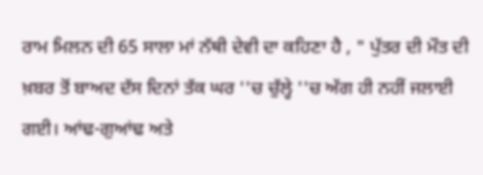ਰਾਮ ਮਿਲਨ ਦੀ 65 ਸਾਲਾ ਮਾਂ ਨੱਥੀ ਦੇਵੀ ਦਾ ਕਹਿਣਾ ਹੈ , " ਪੁੱਤਰ ਦੀ ਮੌਤ ਦੀ ਖ਼ਬਰ ਤੋਂ ਬਾਅਦ ਦੱਸ ਦਿਨਾਂ ਤੱਕ ਘਰ ''ਚ ਚੁੱਲ੍ਹੇ ''ਚ ਅੱਗ ਹੀ ਨਹੀਂ ਜਲਾਈ ਗਈ। ਆਂਢ-ਗੁਆਂਢ ਅਤੇ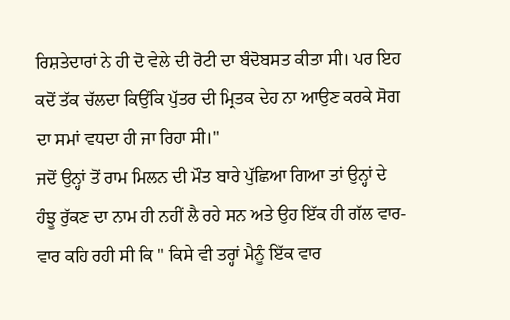ਰਿਸ਼ਤੇਦਾਰਾਂ ਨੇ ਹੀ ਦੋ ਵੇਲੇ ਦੀ ਰੋਟੀ ਦਾ ਬੰਦੋਬਸਤ ਕੀਤਾ ਸੀ। ਪਰ ਇਹ ਕਦੋਂ ਤੱਕ ਚੱਲਦਾ ਕਿਉਂਕਿ ਪੁੱਤਰ ਦੀ ਮ੍ਰਿਤਕ ਦੇਹ ਨਾ ਆਉਣ ਕਰਕੇ ਸੋਗ ਦਾ ਸਮਾਂ ਵਧਦਾ ਹੀ ਜਾ ਰਿਹਾ ਸੀ।"
ਜਦੋਂ ਉਨ੍ਹਾਂ ਤੋਂ ਰਾਮ ਮਿਲਨ ਦੀ ਮੌਤ ਬਾਰੇ ਪੁੱਛਿਆ ਗਿਆ ਤਾਂ ਉਨ੍ਹਾਂ ਦੇ ਹੰਝੂ ਰੁੱਕਣ ਦਾ ਨਾਮ ਹੀ ਨਹੀਂ ਲੈ ਰਹੇ ਸਨ ਅਤੇ ਉਹ ਇੱਕ ਹੀ ਗੱਲ ਵਾਰ-ਵਾਰ ਕਹਿ ਰਹੀ ਸੀ ਕਿ " ਕਿਸੇ ਵੀ ਤਰ੍ਹਾਂ ਮੈਨੂੰ ਇੱਕ ਵਾਰ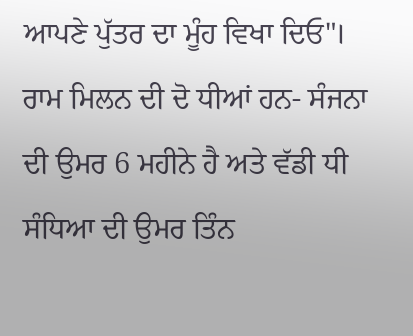ਆਪਣੇ ਪੁੱਤਰ ਦਾ ਮੂੰਹ ਵਿਖਾ ਦਿਓ"।
ਰਾਮ ਮਿਲਨ ਦੀ ਦੋ ਧੀਆਂ ਹਨ- ਸੰਜਨਾ ਦੀ ਉਮਰ 6 ਮਹੀਨੇ ਹੈ ਅਤੇ ਵੱਡੀ ਧੀ ਸੰਧਿਆ ਦੀ ਉਮਰ ਤਿੰਨ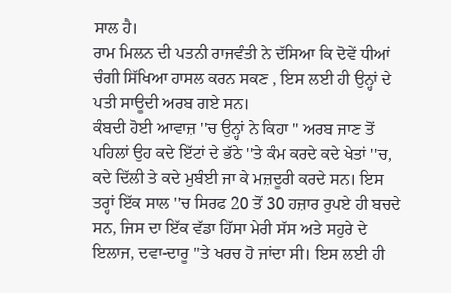ਸਾਲ ਹੈ।
ਰਾਮ ਮਿਲਨ ਦੀ ਪਤਨੀ ਰਾਜਵੰਤੀ ਨੇ ਦੱਸਿਆ ਕਿ ਦੋਵੇਂ ਧੀਆਂ ਚੰਗੀ ਸਿੱਖਿਆ ਹਾਸਲ ਕਰਨ ਸਕਣ , ਇਸ ਲਈ ਹੀ ਉਨ੍ਹਾਂ ਦੇ ਪਤੀ ਸਾਊਦੀ ਅਰਬ ਗਏ ਸਨ।
ਕੰਬਦੀ ਹੋਈ ਆਵਾਜ਼ ''ਚ ਉਨ੍ਹਾਂ ਨੇ ਕਿਹਾ " ਅਰਬ ਜਾਣ ਤੋਂ ਪਹਿਲਾਂ ਉਹ ਕਦੇ ਇੱਟਾਂ ਦੇ ਭੱਠੇ ''ਤੇ ਕੰਮ ਕਰਦੇ ਕਦੇ ਖੇਤਾਂ ''ਚ, ਕਦੇ ਦਿੱਲੀ ਤੇ ਕਦੇ ਮੁਬੰਈ ਜਾ ਕੇ ਮਜ਼ਦੂਰੀ ਕਰਦੇ ਸਨ। ਇਸ ਤਰ੍ਹਾਂ ਇੱਕ ਸਾਲ ''ਚ ਸਿਰਫ 20 ਤੋਂ 30 ਹਜ਼ਾਰ ਰੁਪਏ ਹੀ ਬਚਦੇ ਸਨ, ਜਿਸ ਦਾ ਇੱਕ ਵੱਡਾ ਹਿੱਸਾ ਮੇਰੀ ਸੱਸ ਅਤੇ ਸਹੁਰੇ ਦੇ ਇਲਾਜ, ਦਵਾ-ਦਾਰੂ ''ਤੇ ਖਰਚ ਹੋ ਜਾਂਦਾ ਸੀ। ਇਸ ਲਈ ਹੀ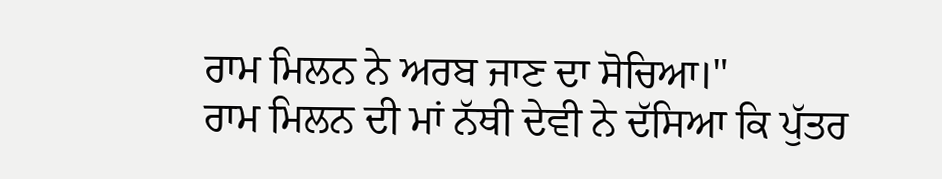ਰਾਮ ਮਿਲਨ ਨੇ ਅਰਬ ਜਾਣ ਦਾ ਸੋਚਿਆ।"
ਰਾਮ ਮਿਲਨ ਦੀ ਮਾਂ ਨੱਥੀ ਦੇਵੀ ਨੇ ਦੱਸਿਆ ਕਿ ਪੁੱਤਰ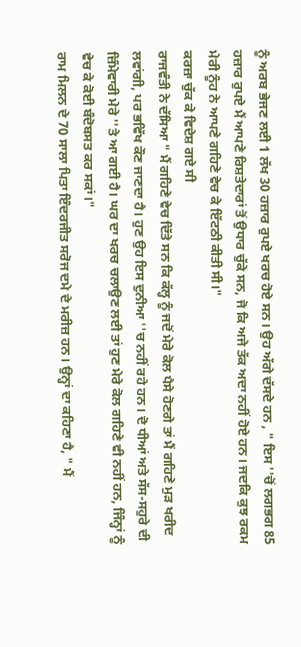ਨੂੰ ਅਰਬ ਭੇਜਣ ਲਈ 1 ਲੱਖ 30 ਹਜ਼ਾਰ ਰੁਪਏ ਖਰਚ ਹੋਏ ਸਨ। ਉਹ ਅੱਗੇ ਦੱਸਦੇ ਹਨ , " ਇਸ ''ਚੋਂ ਲਗਭਗ 85 ਹਜ਼ਾਰ ਰੁਪਏ ਮੈਂ ਆਪਣੇ ਰਿਸ਼ਤੇਦਾਰਾਂ ਤੋਂ ਉਧਾਰ ਚੁੱਕੇ ਸਨ, ਜੋ ਕਿ ਅਜੇ ਤੱਕ ਅਦਾ ਨਹੀਂ ਹੋਏ ਹਨ। ਜਦਕਿ ਕੁਝ ਰਕਮ ਮੇਰੀ ਨੂੰਹ ਨੇ ਆਪਣੇ ਗਹਿਣੇ ਵੇਚ ਕੇ ਇੱਟਠੀ ਕੀਤੀ ਸੀ।"
ਕਰਜ਼ਾ ਚੁੱਕ ਕੇ ਵਿਦੇਸ਼ ਗਏ ਸੀ
ਰਾਜਵੰਤੀ ਨੇ ਦੱਸਿਆ " ਮੈਂ ਗਹਿਣੇ ਵੇਚ ਦਿੱਤੇ ਸਨ ਕਿ ਕੱਲ੍ਹ ਨੂੰ ਜਦੋਂ ਮੇਰੇ ਕੋਲ ਪੈਸੇ ਹੋਣਗੇ ਤਾਂ ਮੈਂ ਗਹਿਣੇ ਮੁੜ ਖਰੀਦ ਲਵਾਂਗੀ, ਪਰ ਭਵਿੱਖ ਕੌਣ ਜਾਣਦਾ ਹੈ। ਹੁਣ ਉਹ ਇਸ ਦੁਨੀਆ ''ਚ ਨਹੀਂ ਰਹੇ ਹਨ। ਦੋ ਧੀਆਂ ਅਤੇ ਸੱਸ-ਸਹੁਰੇ ਦੀ ਜ਼ਿੰਮੇਵਾਰੀ ਮੇਰੇ ''ਤੇ ਆ ਗਈ ਹੈ। ਘਰ ਦਾ ਖਰਚ ਚਲਾਉਣ ਲਈ ਤਾਂ ਹੁਣ ਮੇਰੇ ਕੋਲ ਗਹਿਣੇ ਵੀ ਨਹੀਂ ਹਨ, ਜਿੰਨ੍ਹਾਂ ਨੂੰ ਵੇਚ ਕੇ ਕੋਈ ਬੰਦੋਬਸਤ ਕਰ ਸਕਾਂ।"
ਰਾਮ ਮਿਲਨ ਦੇ 70 ਸਾਲਾ ਪਿਤਾ ਇੰਦਰਜੀਤ ਸਰੋਜ ਦਮੇ ਦੇ ਮਰੀਜ਼ ਹਨ। ਉਨ੍ਹਾਂ ਦਾ ਕਹਿਣਾ ਹੈ, " ਮੈਂ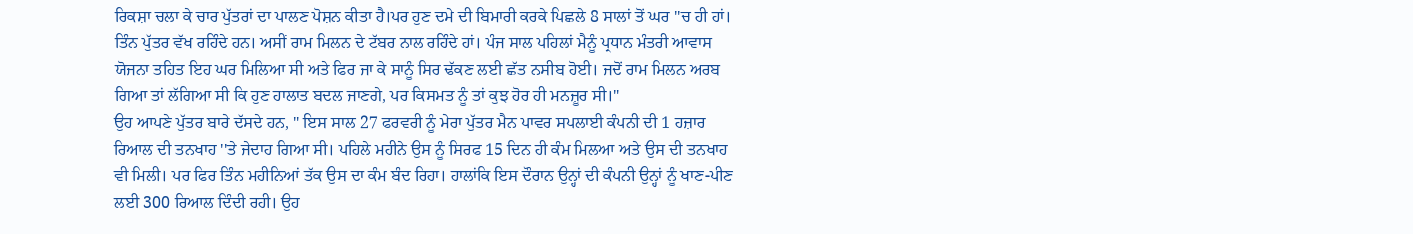ਰਿਕਸ਼ਾ ਚਲਾ ਕੇ ਚਾਰ ਪੁੱਤਰਾਂ ਦਾ ਪਾਲਣ ਪੋਸ਼ਨ ਕੀਤਾ ਹੈ।ਪਰ ਹੁਣ ਦਮੇ ਦੀ ਬਿਮਾਰੀ ਕਰਕੇ ਪਿਛਲੇ 8 ਸਾਲਾਂ ਤੋਂ ਘਰ ''ਚ ਹੀ ਹਾਂ। ਤਿੰਨ ਪੁੱਤਰ ਵੱਖ ਰਹਿੰਦੇ ਹਨ। ਅਸੀਂ ਰਾਮ ਮਿਲਨ ਦੇ ਟੱਬਰ ਨਾਲ ਰਹਿੰਦੇ ਹਾਂ। ਪੰਜ ਸਾਲ ਪਹਿਲਾਂ ਮੈਨੂੰ ਪ੍ਰਧਾਨ ਮੰਤਰੀ ਆਵਾਸ ਯੋਜਨਾ ਤਹਿਤ ਇਹ ਘਰ ਮਿਲਿਆ ਸੀ ਅਤੇ ਫਿਰ ਜਾ ਕੇ ਸਾਨੂੰ ਸਿਰ ਢੱਕਣ ਲਈ ਛੱਤ ਨਸੀਬ ਹੋਈ। ਜਦੋਂ ਰਾਮ ਮਿਲਨ ਅਰਬ ਗਿਆ ਤਾਂ ਲੱਗਿਆ ਸੀ ਕਿ ਹੁਣ ਹਾਲਾਤ ਬਦਲ ਜਾਣਗੇ, ਪਰ ਕਿਸਮਤ ਨੂੰ ਤਾਂ ਕੁਝ ਹੋਰ ਹੀ ਮਨਜ਼ੂਰ ਸੀ।"
ਉਹ ਆਪਣੇ ਪੁੱਤਰ ਬਾਰੇ ਦੱਸਦੇ ਹਨ, " ਇਸ ਸਾਲ 27 ਫਰਵਰੀ ਨੂੰ ਮੇਰਾ ਪੁੱਤਰ ਮੈਨ ਪਾਵਰ ਸਪਲਾਈ ਕੰਪਨੀ ਦੀ 1 ਹਜ਼ਾਰ ਰਿਆਲ ਦੀ ਤਨਖਾਹ ''ਤੇ ਜੇਦਾਹ ਗਿਆ ਸੀ। ਪਹਿਲੇ ਮਹੀਨੇ ਉਸ ਨੂੰ ਸਿਰਫ 15 ਦਿਨ ਹੀ ਕੰਮ ਮਿਲਆ ਅਤੇ ਉਸ ਦੀ ਤਨਖਾਹ ਵੀ ਮਿਲੀ। ਪਰ ਫਿਰ ਤਿੰਨ ਮਹੀਨਿਆਂ ਤੱਕ ਉਸ ਦਾ ਕੰਮ ਬੰਦ ਰਿਹਾ। ਹਾਲਾਂਕਿ ਇਸ ਦੌਰਾਨ ਉਨ੍ਹਾਂ ਦੀ ਕੰਪਨੀ ਉਨ੍ਹਾਂ ਨੂੰ ਖਾਣ-ਪੀਣ ਲਈ 300 ਰਿਆਲ ਦਿੰਦੀ ਰਹੀ। ਉਹ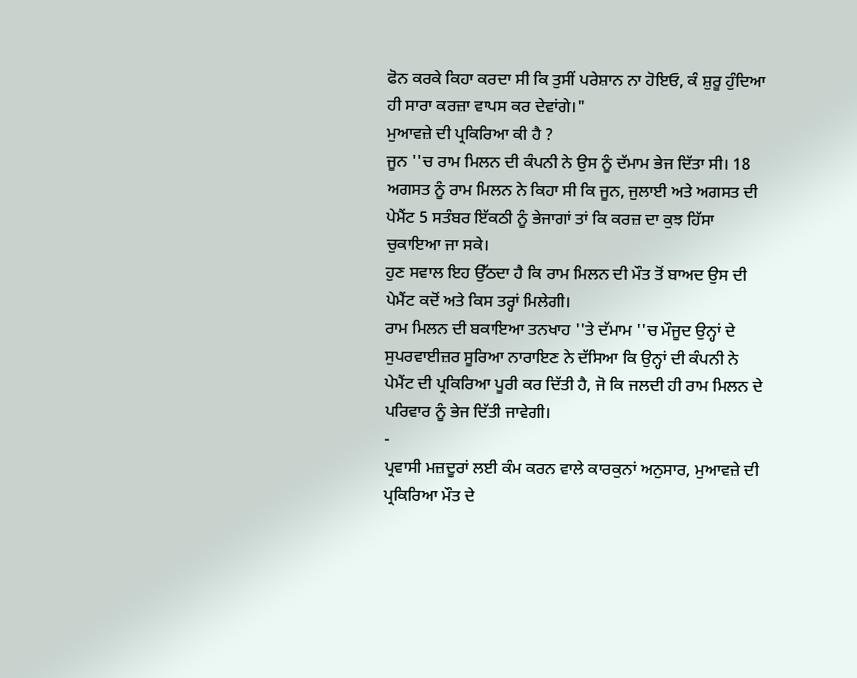ਫੋਨ ਕਰਕੇ ਕਿਹਾ ਕਰਦਾ ਸੀ ਕਿ ਤੁਸੀਂ ਪਰੇਸ਼ਾਨ ਨਾ ਹੋਇਓ, ਕੰ ਸ਼ੁਰੂ ਹੁੰਦਿਆ ਹੀ ਸਾਰਾ ਕਰਜ਼ਾ ਵਾਪਸ ਕਰ ਦੇਵਾਂਗੇ।"
ਮੁਆਵਜ਼ੇ ਦੀ ਪ੍ਰਕਿਰਿਆ ਕੀ ਹੈ ?
ਜੂਨ ''ਚ ਰਾਮ ਮਿਲਨ ਦੀ ਕੰਪਨੀ ਨੇ ਉਸ ਨੂੰ ਦੱਮਾਮ ਭੇਜ ਦਿੱਤਾ ਸੀ। 18 ਅਗਸਤ ਨੂੰ ਰਾਮ ਮਿਲਨ ਨੇ ਕਿਹਾ ਸੀ ਕਿ ਜੂਨ, ਜੁਲਾਈ ਅਤੇ ਅਗਸਤ ਦੀ ਪੇਮੈਂਟ 5 ਸਤੰਬਰ ਇੱਕਠੀ ਨੂੰ ਭੇਜਾਗਾਂ ਤਾਂ ਕਿ ਕਰਜ਼ ਦਾ ਕੁਝ ਹਿੱਸਾ ਚੁਕਾਇਆ ਜਾ ਸਕੇ।
ਹੁਣ ਸਵਾਲ ਇਹ ਉੱਠਦਾ ਹੈ ਕਿ ਰਾਮ ਮਿਲਨ ਦੀ ਮੌਤ ਤੋਂ ਬਾਅਦ ਉਸ ਦੀ ਪੇਮੈਂਟ ਕਦੋਂ ਅਤੇ ਕਿਸ ਤਰ੍ਹਾਂ ਮਿਲੇਗੀ।
ਰਾਮ ਮਿਲਨ ਦੀ ਬਕਾਇਆ ਤਨਖਾਹ ''ਤੇ ਦੱਮਾਮ ''ਚ ਮੌਜੂਦ ਉਨ੍ਹਾਂ ਦੇ ਸੁਪਰਵਾਈਜ਼ਰ ਸੂਰਿਆ ਨਾਰਾਇਣ ਨੇ ਦੱਸਿਆ ਕਿ ਉਨ੍ਹਾਂ ਦੀ ਕੰਪਨੀ ਨੇ ਪੇਮੈਂਟ ਦੀ ਪ੍ਰਕਿਰਿਆ ਪੂਰੀ ਕਰ ਦਿੱਤੀ ਹੈ, ਜੋ ਕਿ ਜਲਦੀ ਹੀ ਰਾਮ ਮਿਲਨ ਦੇ ਪਰਿਵਾਰ ਨੂੰ ਭੇਜ ਦਿੱਤੀ ਜਾਵੇਗੀ।
-
ਪ੍ਰਵਾਸੀ ਮਜ਼ਦੂਰਾਂ ਲਈ ਕੰਮ ਕਰਨ ਵਾਲੇ ਕਾਰਕੁਨਾਂ ਅਨੁਸਾਰ, ਮੁਆਵਜ਼ੇ ਦੀ ਪ੍ਰਕਿਰਿਆ ਮੌਤ ਦੇ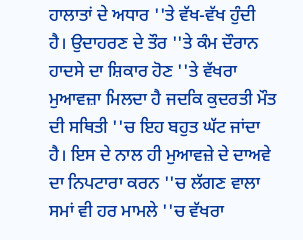ਹਾਲਾਤਾਂ ਦੇ ਅਧਾਰ ''ਤੇ ਵੱਖ-ਵੱਖ ਹੁੰਦੀ ਹੈ। ਉਦਾਹਰਣ ਦੇ ਤੌਰ ''ਤੇ ਕੰਮ ਦੌਰਾਨ ਹਾਦਸੇ ਦਾ ਸ਼ਿਕਾਰ ਹੋਣ ''ਤੇ ਵੱਖਰਾ ਮੁਆਵਜ਼ਾ ਮਿਲਦਾ ਹੈ ਜਦਕਿ ਕੁਦਰਤੀ ਮੌਤ ਦੀ ਸਥਿਤੀ ''ਚ ਇਹ ਬਹੁਤ ਘੱਟ ਜਾਂਦਾ ਹੈ। ਇਸ ਦੇ ਨਾਲ ਹੀ ਮੁਆਵਜ਼ੇ ਦੇ ਦਾਅਵੇ ਦਾ ਨਿਪਟਾਰਾ ਕਰਨ ''ਚ ਲੱਗਣ ਵਾਲਾ ਸਮਾਂ ਵੀ ਹਰ ਮਾਮਲੇ ''ਚ ਵੱਖਰਾ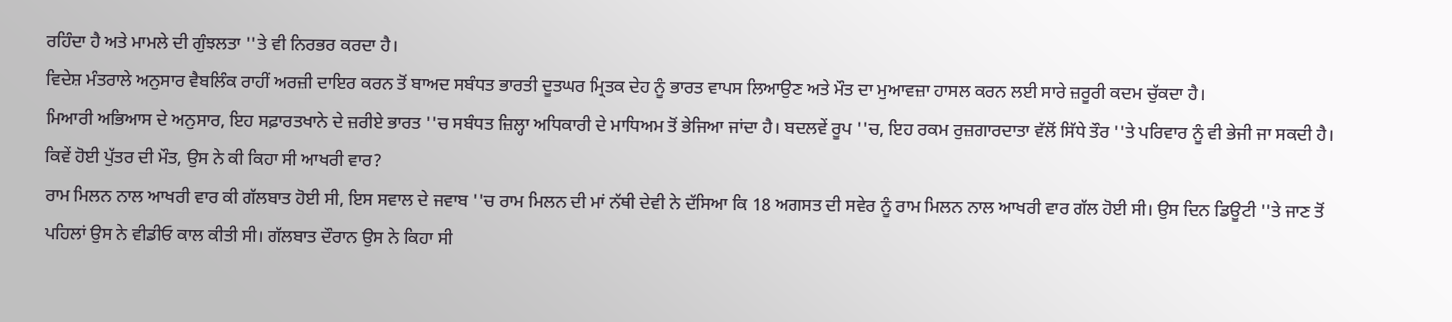ਰਹਿੰਦਾ ਹੈ ਅਤੇ ਮਾਮਲੇ ਦੀ ਗੁੰਝਲਤਾ ''ਤੇ ਵੀ ਨਿਰਭਰ ਕਰਦਾ ਹੈ।
ਵਿਦੇਸ਼ ਮੰਤਰਾਲੇ ਅਨੁਸਾਰ ਵੈਬਲਿੰਕ ਰਾਹੀਂ ਅਰਜ਼ੀ ਦਾਇਰ ਕਰਨ ਤੋਂ ਬਾਅਦ ਸਬੰਧਤ ਭਾਰਤੀ ਦੂਤਘਰ ਮ੍ਰਿਤਕ ਦੇਹ ਨੂੰ ਭਾਰਤ ਵਾਪਸ ਲਿਆਉਣ ਅਤੇ ਮੌਤ ਦਾ ਮੁਆਵਜ਼ਾ ਹਾਸਲ ਕਰਨ ਲਈ ਸਾਰੇ ਜ਼ਰੂਰੀ ਕਦਮ ਚੁੱਕਦਾ ਹੈ।
ਮਿਆਰੀ ਅਭਿਆਸ ਦੇ ਅਨੁਸਾਰ, ਇਹ ਸਫ਼ਾਰਤਖਾਨੇ ਦੇ ਜ਼ਰੀਏ ਭਾਰਤ ''ਚ ਸਬੰਧਤ ਜ਼ਿਲ੍ਹਾ ਅਧਿਕਾਰੀ ਦੇ ਮਾਧਿਅਮ ਤੋਂ ਭੇਜਿਆ ਜਾਂਦਾ ਹੈ। ਬਦਲਵੇਂ ਰੂਪ ''ਚ, ਇਹ ਰਕਮ ਰੁਜ਼ਗਾਰਦਾਤਾ ਵੱਲੋਂ ਸਿੱਧੇ ਤੌਰ ''ਤੇ ਪਰਿਵਾਰ ਨੂੰ ਵੀ ਭੇਜੀ ਜਾ ਸਕਦੀ ਹੈ।
ਕਿਵੇਂ ਹੋਈ ਪੁੱਤਰ ਦੀ ਮੌਤ, ਉਸ ਨੇ ਕੀ ਕਿਹਾ ਸੀ ਆਖਰੀ ਵਾਰ?
ਰਾਮ ਮਿਲਨ ਨਾਲ ਆਖਰੀ ਵਾਰ ਕੀ ਗੱਲਬਾਤ ਹੋਈ ਸੀ, ਇਸ ਸਵਾਲ ਦੇ ਜਵਾਬ ''ਚ ਰਾਮ ਮਿਲਨ ਦੀ ਮਾਂ ਨੱਥੀ ਦੇਵੀ ਨੇ ਦੱਸਿਆ ਕਿ 18 ਅਗਸਤ ਦੀ ਸਵੇਰ ਨੂੰ ਰਾਮ ਮਿਲਨ ਨਾਲ ਆਖਰੀ ਵਾਰ ਗੱਲ ਹੋਈ ਸੀ। ਉਸ ਦਿਨ ਡਿਊਟੀ ''ਤੇ ਜਾਣ ਤੋਂ ਪਹਿਲਾਂ ਉਸ ਨੇ ਵੀਡੀਓ ਕਾਲ ਕੀਤੀ ਸੀ। ਗੱਲਬਾਤ ਦੌਰਾਨ ਉਸ ਨੇ ਕਿਹਾ ਸੀ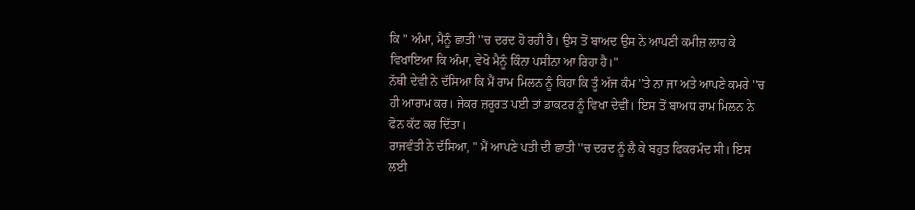ਕਿ " ਅੰਮਾ, ਮੈਨੂੰ ਛਾਤੀ ''ਚ ਦਰਦ ਹੋ ਰਹੀ ਹੈ। ਉਸ ਤੋਂ ਬਾਅਦ ਉਸ ਨੇ ਆਪਣੀ ਕਮੀਜ਼ ਲਾਹ ਕੇ ਵਿਖਾਇਆ ਕਿ ਅੰਮਾ, ਵੇਖੋ ਮੈਨੂੰ ਕਿੰਨਾ ਪਸੀਨਾ ਆ ਰਿਹਾ ਹੈ।"
ਨੱਥੀ ਦੇਵੀ ਨੇ ਦੱਸਿਆ ਕਿ ਮੈਂ ਰਾਮ ਮਿਲਨ ਨੂੰ ਕਿਹਾ ਕਿ ਤੂੰ ਅੱਜ ਕੰਮ ''ਤੇ ਨਾ ਜਾ ਅਤੇ ਆਪਣੇ ਕਮਰੇ ''ਚ ਹੀ ਆਰਾਮ ਕਰ। ਜੇਕਰ ਜ਼ਰੂਰਤ ਪਈ ਤਾਂ ਡਾਕਟਰ ਨੂੰ ਵਿਖਾ ਦੇਵੀਂ। ਇਸ ਤੋਂ ਬਾਅਧ ਰਾਮ ਮਿਲਨ ਨੇ ਫੋਨ ਕੱਟ ਕਰ ਦਿੱਤਾ।
ਰਾਜਵੰਤੀ ਨੇ ਦੱਸਿਆ, " ਮੈਂ ਆਪਣੇ ਪਤੀ ਦੀ ਛਾਤੀ ''ਚ ਦਰਦ ਨੂੰ ਲੈ ਕੇ ਬਹੁਤ ਫਿਕਰਮੰਦ ਸੀ। ਇਸ ਲਈ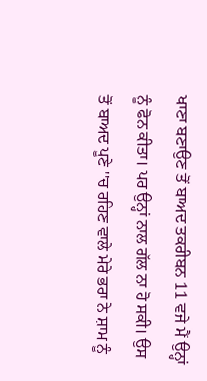ਖਾਣਾ ਬਣਾਉਣ ਤੋਂ ਬਾਅਦ ਤਕਰੀਬਨ 11 ਵਜੇ ਮੈਂ ਉਨ੍ਹਾਂ ਨੂੰ ਫੋਨ ਕੀਤਾ। ਪਰ ਉਨ੍ਹਾਂ ਨਾਲ ਗੱਲ ਨਾ ਹੋ ਸਕੀ। ਉਸ ਤੋਂ ਬਾਅਦ ਪੂਣੇ ''ਚ ਰਹਿਣ ਵਾਲੇ ਮੇਰੇ ਭਰਾ ਨੇ ਸ਼ਾਮ ਨੂੰ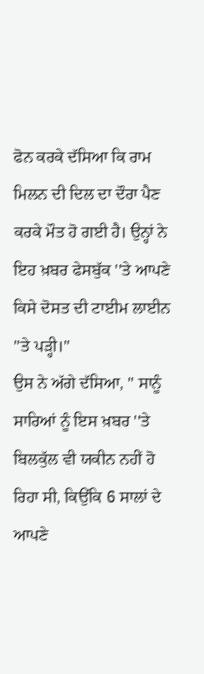ਫੋਨ ਕਰਕੇ ਦੱਸਿਆ ਕਿ ਰਾਮ ਮਿਲਨ ਦੀ ਦਿਲ ਦਾ ਦੌਰਾ ਪੈਣ ਕਰਕੇ ਮੌਤ ਹੋ ਗਈ ਹੈ। ਉਨ੍ਹਾਂ ਨੇ ਇਹ ਖ਼ਬਰ ਫੇਸਬੁੱਕ ''ਤੇ ਆਪਣੇ ਕਿਸੇ ਦੋਸਤ ਦੀ ਟਾਈਮ ਲਾਈਨ ''ਤੇ ਪੜ੍ਹੀ।"
ਉਸ ਨੇ ਅੱਗੇ ਦੱਸਿਆ, " ਸਾਨੂੰ ਸਾਰਿਆਂ ਨੂੰ ਇਸ ਖ਼ਬਰ ''ਤੇ ਬਿਲਕੁੱਲ ਵੀ ਯਕੀਨ ਨਹੀਂ ਹੋ ਰਿਹਾ ਸੀ, ਕਿਉਂਕਿ 6 ਸਾਲਾਂ ਦੇ ਆਪਣੇ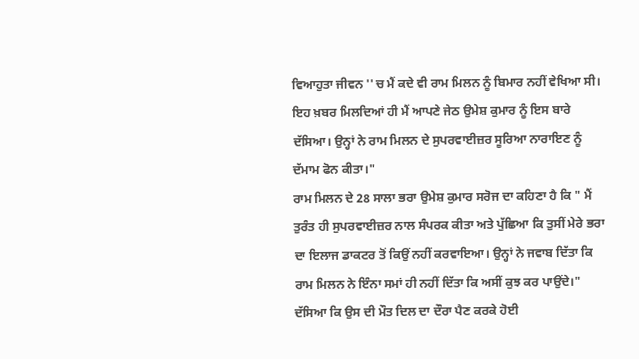ਵਿਆਹੁਤਾ ਜੀਵਨ ''ਚ ਮੈਂ ਕਦੇ ਵੀ ਰਾਮ ਮਿਲਨ ਨੂੰ ਬਿਮਾਰ ਨਹੀਂ ਵੇਖਿਆ ਸੀ। ਇਹ ਖ਼ਬਰ ਮਿਲਦਿਆਂ ਹੀ ਮੈਂ ਆਪਣੇ ਜੇਠ ਉਮੇਸ਼ ਕੁਮਾਰ ਨੂੰ ਇਸ ਬਾਰੇ ਦੱਸਿਆ। ਉਨ੍ਹਾਂ ਨੇ ਰਾਮ ਮਿਲਨ ਦੇ ਸੁਪਰਵਾਈਜ਼ਰ ਸੂਰਿਆ ਨਾਰਾਇਣ ਨੂੰ ਦੱਮਾਮ ਫੋਨ ਕੀਤਾ।"
ਰਾਮ ਮਿਲਨ ਦੇ 28 ਸਾਲਾ ਭਰਾ ਉਮੇਸ਼ ਕੁਮਾਰ ਸਰੋਜ ਦਾ ਕਹਿਣਾ ਹੈ ਕਿ " ਮੈਂ ਤੁਰੰਤ ਹੀ ਸੁਪਰਵਾਈਜ਼ਰ ਨਾਲ ਸੰਪਰਕ ਕੀਤਾ ਅਤੇ ਪੁੱਛਿਆ ਕਿ ਤੁਸੀਂ ਮੇਰੇ ਭਰਾ ਦਾ ਇਲਾਜ ਡਾਕਟਰ ਤੋਂ ਕਿਉਂ ਨਹੀਂ ਕਰਵਾਇਆ। ਉਨ੍ਹਾਂ ਨੇ ਜਵਾਬ ਦਿੱਤਾ ਕਿ ਰਾਮ ਮਿਲਨ ਨੇ ਇੰਨਾ ਸਮਾਂ ਹੀ ਨਹੀਂ ਦਿੱਤਾ ਕਿ ਅਸੀਂ ਕੁਝ ਕਰ ਪਾਉਂਦੇ।"
ਦੱਸਿਆ ਕਿ ਉਸ ਦੀ ਮੌਤ ਦਿਲ ਦਾ ਦੌਰਾ ਪੈਣ ਕਰਕੇ ਹੋਈ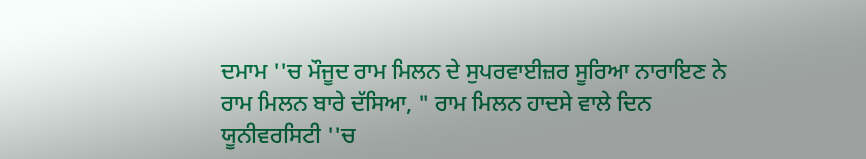ਦਮਾਮ ''ਚ ਮੌਜੂਦ ਰਾਮ ਮਿਲਨ ਦੇ ਸੁਪਰਵਾਈਜ਼ਰ ਸੂਰਿਆ ਨਾਰਾਇਣ ਨੇ ਰਾਮ ਮਿਲਨ ਬਾਰੇ ਦੱਸਿਆ, " ਰਾਮ ਮਿਲਨ ਹਾਦਸੇ ਵਾਲੇ ਦਿਨ ਯੂਨੀਵਰਸਿਟੀ ''ਚ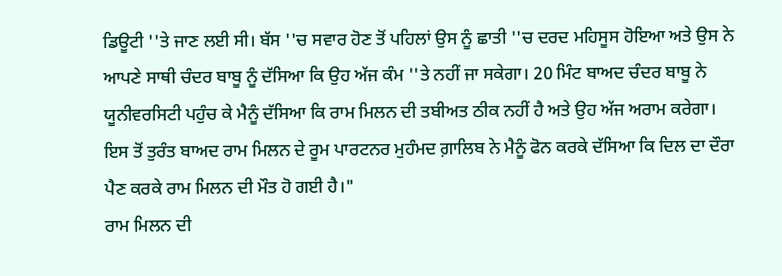ਡਿਊਟੀ ''ਤੇ ਜਾਣ ਲਈ ਸੀ। ਬੱਸ ''ਚ ਸਵਾਰ ਹੋਣ ਤੋਂ ਪਹਿਲਾਂ ਉਸ ਨੂੰ ਛਾਤੀ ''ਚ ਦਰਦ ਮਹਿਸੂਸ ਹੋਇਆ ਅਤੇ ਉਸ ਨੇ ਆਪਣੇ ਸਾਥੀ ਚੰਦਰ ਬਾਬੂ ਨੂੰ ਦੱਸਿਆ ਕਿ ਉਹ ਅੱਜ ਕੰਮ ''ਤੇ ਨਹੀਂ ਜਾ ਸਕੇਗਾ। 20 ਮਿੰਟ ਬਾਅਦ ਚੰਦਰ ਬਾਬੂ ਨੇ ਯੂਨੀਵਰਸਿਟੀ ਪਹੁੰਚ ਕੇ ਮੈਨੂੰ ਦੱਸਿਆ ਕਿ ਰਾਮ ਮਿਲਨ ਦੀ ਤਬੀਅਤ ਠੀਕ ਨਹੀਂ ਹੈ ਅਤੇ ਉਹ ਅੱਜ ਅਰਾਮ ਕਰੇਗਾ। ਇਸ ਤੋਂ ਤੁਰੰਤ ਬਾਅਦ ਰਾਮ ਮਿਲਨ ਦੇ ਰੂਮ ਪਾਰਟਨਰ ਮੁਹੰਮਦ ਗ਼ਾਲਿਬ ਨੇ ਮੈਨੂੰ ਫੋਨ ਕਰਕੇ ਦੱਸਿਆ ਕਿ ਦਿਲ ਦਾ ਦੌਰਾ ਪੈਣ ਕਰਕੇ ਰਾਮ ਮਿਲਨ ਦੀ ਮੌਤ ਹੋ ਗਈ ਹੈ।"
ਰਾਮ ਮਿਲਨ ਦੀ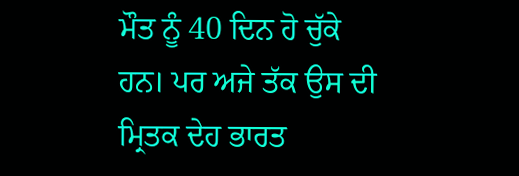ਮੌਤ ਨੂੰ 40 ਦਿਨ ਹੋ ਚੁੱਕੇ ਹਨ। ਪਰ ਅਜੇ ਤੱਕ ਉਸ ਦੀ ਮ੍ਰਿਤਕ ਦੇਹ ਭਾਰਤ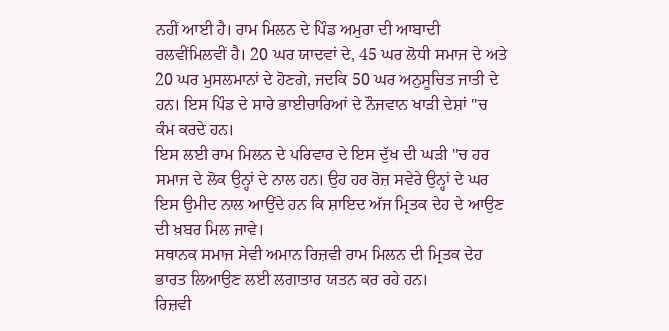ਨਹੀਂ ਆਈ ਹੈ। ਰਾਮ ਮਿਲਨ ਦੇ ਪਿੰਡ ਅਮੁਰਾ ਦੀ ਆਬਾਦੀ ਰਲਵੀਂਮਿਲਵੀਂ ਹੈ। 20 ਘਰ ਯਾਦਵਾਂ ਦੇ, 45 ਘਰ ਲੋਧੀ ਸਮਾਜ ਦੇ ਅਤੇ 20 ਘਰ ਮੁਸਲਮਾਨਾਂ ਦੇ ਹੋਣਗੇ, ਜਦਕਿ 50 ਘਰ ਅਨੁਸੂਚਿਤ ਜਾਤੀ ਦੇ ਹਨ। ਇਸ ਪਿੰਡ ਦੇ ਸਾਰੇ ਭਾਈਚਾਰਿਆਂ ਦੇ ਨੌਜਵਾਨ ਖਾੜੀ ਦੇਸ਼ਾਂ ''ਚ ਕੰਮ ਕਰਦੇ ਹਨ।
ਇਸ ਲਈ ਰਾਮ ਮਿਲਨ ਦੇ ਪਰਿਵਾਰ ਦੇ ਇਸ ਦੁੱਖ ਦੀ ਘੜੀ ''ਚ ਹਰ ਸਮਾਜ ਦੇ ਲੋਕ ਉਨ੍ਹਾਂ ਦੇ ਨਾਲ ਹਨ। ਉਹ ਹਰ ਰੋਜ਼ ਸਵੇਰੇ ਉਨ੍ਹਾਂ ਦੇ ਘਰ ਇਸ ਉਮੀਦ ਨਾਲ ਆਉਂਦੇ ਹਨ ਕਿ ਸ਼ਾਇਦ ਅੱਜ ਮ੍ਰਿਤਕ ਦੇਹ ਦੇ ਆਉਣ ਦੀ ਖ਼ਬਰ ਮਿਲ ਜਾਵੇ।
ਸਥਾਨਕ ਸਮਾਜ ਸੇਵੀ ਅਮਾਨ ਰਿਜ਼ਵੀ ਰਾਮ ਮਿਲਨ ਦੀ ਮ੍ਰਿਤਕ ਦੇਹ ਭਾਰਤ ਲਿਆਉਣ ਲਈ ਲਗਾਤਾਰ ਯਤਨ ਕਰ ਰਹੇ ਹਨ।
ਰਿਜ਼ਵੀ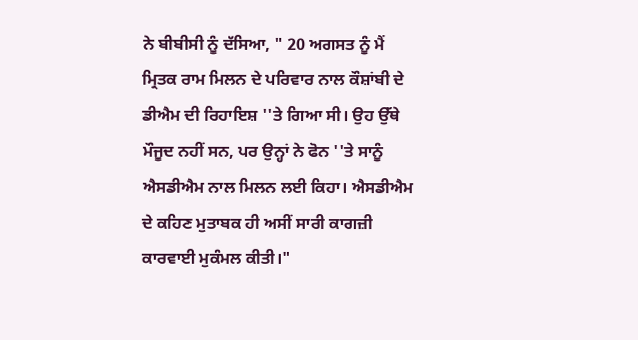ਨੇ ਬੀਬੀਸੀ ਨੂੰ ਦੱਸਿਆ, " 20 ਅਗਸਤ ਨੂੰ ਮੈਂ ਮ੍ਰਿਤਕ ਰਾਮ ਮਿਲਨ ਦੇ ਪਰਿਵਾਰ ਨਾਲ ਕੌਸ਼ਾਂਬੀ ਦੇ ਡੀਐਮ ਦੀ ਰਿਹਾਇਸ਼ ''ਤੇ ਗਿਆ ਸੀ। ਉਹ ਉੱਥੇ ਮੌਜੂਦ ਨਹੀਂ ਸਨ, ਪਰ ਉਨ੍ਹਾਂ ਨੇ ਫੋਨ ''ਤੇ ਸਾਨੂੰ ਐਸਡੀਐਮ ਨਾਲ ਮਿਲਨ ਲਈ ਕਿਹਾ। ਐਸਡੀਐਮ ਦੇ ਕਹਿਣ ਮੁਤਾਬਕ ਹੀ ਅਸੀਂ ਸਾਰੀ ਕਾਗਜ਼ੀ ਕਾਰਵਾਈ ਮੁਕੰਮਲ ਕੀਤੀ।"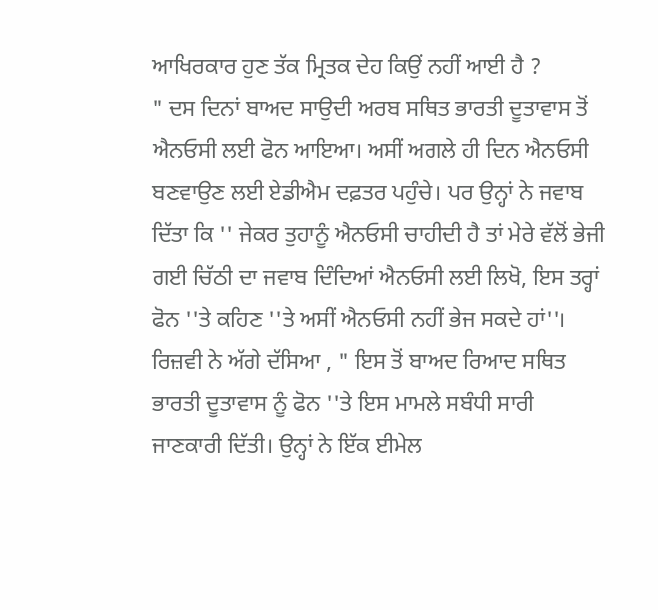ਆਖਿਰਕਾਰ ਹੁਣ ਤੱਕ ਮ੍ਰਿਤਕ ਦੇਹ ਕਿਉਂ ਨਹੀਂ ਆਈ ਹੈ ?
" ਦਸ ਦਿਨਾਂ ਬਾਅਦ ਸਾਉਦੀ ਅਰਬ ਸਥਿਤ ਭਾਰਤੀ ਦੂਤਾਵਾਸ ਤੋਂ ਐਨਓਸੀ ਲਈ ਫੋਨ ਆਇਆ। ਅਸੀਂ ਅਗਲੇ ਹੀ ਦਿਨ ਐਨਓਸੀ ਬਣਵਾਉਣ ਲਈ ਏਡੀਐਮ ਦਫ਼ਤਰ ਪਹੁੰਚੇ। ਪਰ ਉਨ੍ਹਾਂ ਨੇ ਜਵਾਬ ਦਿੱਤਾ ਕਿ '' ਜੇਕਰ ਤੁਹਾਨੂੰ ਐਨਓਸੀ ਚਾਹੀਦੀ ਹੈ ਤਾਂ ਮੇਰੇ ਵੱਲੋਂ ਭੇਜੀ ਗਈ ਚਿੱਠੀ ਦਾ ਜਵਾਬ ਦਿੰਦਿਆਂ ਐਨਓਸੀ ਲਈ ਲਿਖੋ, ਇਸ ਤਰ੍ਹਾਂ ਫੋਨ ''ਤੇ ਕਹਿਣ ''ਤੇ ਅਸੀਂ ਐਨਓਸੀ ਨਹੀਂ ਭੇਜ ਸਕਦੇ ਹਾਂ''।
ਰਿਜ਼ਵੀ ਨੇ ਅੱਗੇ ਦੱਸਿਆ , " ਇਸ ਤੋਂ ਬਾਅਦ ਰਿਆਦ ਸਥਿਤ ਭਾਰਤੀ ਦੂਤਾਵਾਸ ਨੂੰ ਫੋਨ ''ਤੇ ਇਸ ਮਾਮਲੇ ਸਬੰਧੀ ਸਾਰੀ ਜਾਣਕਾਰੀ ਦਿੱਤੀ। ਉਨ੍ਹਾਂ ਨੇ ਇੱਕ ਈਮੇਲ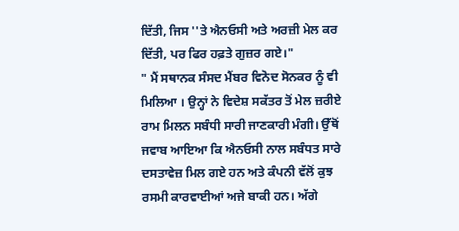ਦਿੱਤੀ, ਜਿਸ ''ਤੇ ਐਨਓਸੀ ਅਤੇ ਅਰਜ਼ੀ ਮੇਲ ਕਰ ਦਿੱਤੀ, ਪਰ ਫਿਰ ਹਫ਼ਤੇ ਗੁਜ਼ਰ ਗਏ।"
" ਮੈਂ ਸਥਾਨਕ ਸੰਸਦ ਮੈਂਬਰ ਵਿਨੋਦ ਸੋਨਕਰ ਨੂੰ ਵੀ ਮਿਲਿਆ । ਉਨ੍ਹਾਂ ਨੇ ਵਿਦੇਸ਼ ਸਕੱਤਰ ਤੋਂ ਮੇਲ ਜ਼ਰੀਏ ਰਾਮ ਮਿਲਨ ਸਬੰਧੀ ਸਾਰੀ ਜਾਣਕਾਰੀ ਮੰਗੀ। ਉੱਥੋਂ ਜਵਾਬ ਆਇਆ ਕਿ ਐਨਓਸੀ ਨਾਲ ਸਬੰਧਤ ਸਾਰੇ ਦਸਤਾਵੇਜ਼ ਮਿਲ ਗਏ ਹਨ ਅਤੇ ਕੰਪਨੀ ਵੱਲੋਂ ਕੁਝ ਰਸਮੀ ਕਾਰਵਾਈਆਂ ਅਜੇ ਬਾਕੀ ਹਨ। ਅੱਗੇ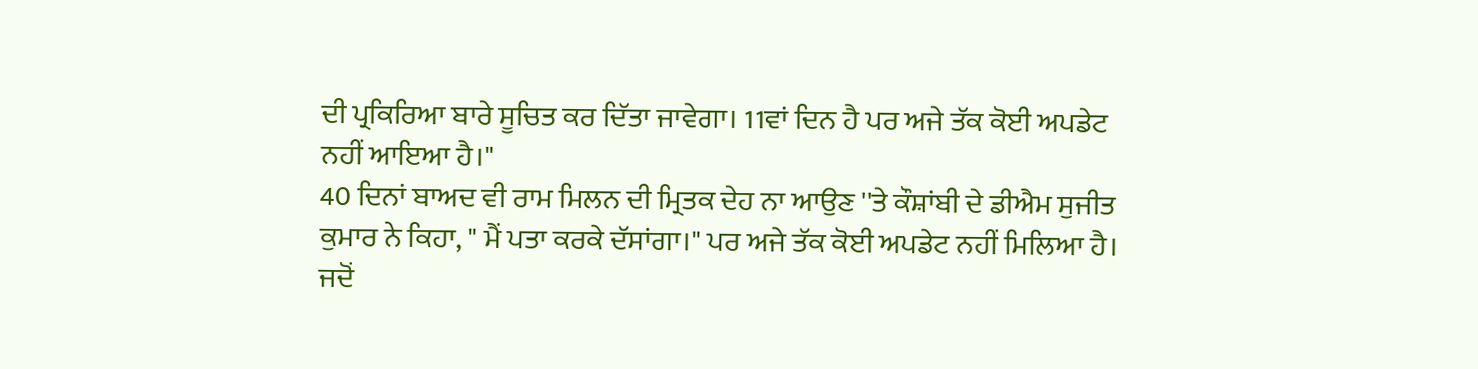ਦੀ ਪ੍ਰਕਿਰਿਆ ਬਾਰੇ ਸੂਚਿਤ ਕਰ ਦਿੱਤਾ ਜਾਵੇਗਾ। 11ਵਾਂ ਦਿਨ ਹੈ ਪਰ ਅਜੇ ਤੱਕ ਕੋਈ ਅਪਡੇਟ ਨਹੀਂ ਆਇਆ ਹੈ।"
40 ਦਿਨਾਂ ਬਾਅਦ ਵੀ ਰਾਮ ਮਿਲਨ ਦੀ ਮ੍ਰਿਤਕ ਦੇਹ ਨਾ ਆਉਣ ''ਤੇ ਕੌਸ਼ਾਂਬੀ ਦੇ ਡੀਐਮ ਸੁਜੀਤ ਕੁਮਾਰ ਨੇ ਕਿਹਾ, " ਮੈਂ ਪਤਾ ਕਰਕੇ ਦੱਸਾਂਗਾ।" ਪਰ ਅਜੇ ਤੱਕ ਕੋਈ ਅਪਡੇਟ ਨਹੀਂ ਮਿਲਿਆ ਹੈ।
ਜਦੋਂ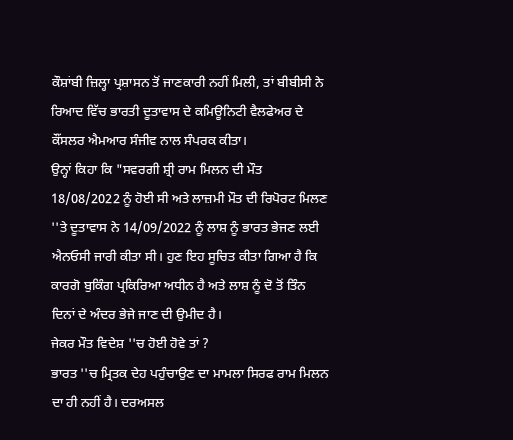ਕੌਸ਼ਾਂਬੀ ਜ਼ਿਲ੍ਹਾ ਪ੍ਰਸ਼ਾਸਨ ਤੋਂ ਜਾਣਕਾਰੀ ਨਹੀਂ ਮਿਲੀ, ਤਾਂ ਬੀਬੀਸੀ ਨੇ ਰਿਆਦ ਵਿੱਚ ਭਾਰਤੀ ਦੂਤਾਵਾਸ ਦੇ ਕਮਿਊਨਿਟੀ ਵੈਲਫੇਅਰ ਦੇ ਕੌਂਸਲਰ ਐਮਆਰ ਸੰਜੀਵ ਨਾਲ ਸੰਪਰਕ ਕੀਤਾ।
ਉਨ੍ਹਾਂ ਕਿਹਾ ਕਿ "ਸਵਰਗੀ ਸ਼੍ਰੀ ਰਾਮ ਮਿਲਨ ਦੀ ਮੌਤ 18/08/2022 ਨੂੰ ਹੋਈ ਸੀ ਅਤੇ ਲਾਜ਼ਮੀ ਮੌਤ ਦੀ ਰਿਪੋਰਟ ਮਿਲਣ ''ਤੇ ਦੂਤਾਵਾਸ ਨੇ 14/09/2022 ਨੂੰ ਲਾਸ਼ ਨੂੰ ਭਾਰਤ ਭੇਜਣ ਲਈ ਐਨਓਸੀ ਜਾਰੀ ਕੀਤਾ ਸੀ। ਹੁਣ ਇਹ ਸੂਚਿਤ ਕੀਤਾ ਗਿਆ ਹੈ ਕਿ ਕਾਰਗੋ ਬੁਕਿੰਗ ਪ੍ਰਕਿਰਿਆ ਅਧੀਨ ਹੈ ਅਤੇ ਲਾਸ਼ ਨੂੰ ਦੋ ਤੋਂ ਤਿੰਨ ਦਿਨਾਂ ਦੇ ਅੰਦਰ ਭੇਜੇ ਜਾਣ ਦੀ ਉਮੀਦ ਹੈ।
ਜੇਕਰ ਮੌਤ ਵਿਦੇਸ਼ ''ਚ ਹੋਈ ਹੋਵੇ ਤਾਂ ?
ਭਾਰਤ ''ਚ ਮ੍ਰਿਤਕ ਦੇਹ ਪਹੁੰਚਾਉਣ ਦਾ ਮਾਮਲਾ ਸਿਰਫ ਰਾਮ ਮਿਲਨ ਦਾ ਹੀ ਨਹੀਂ ਹੈ। ਦਰਅਸਲ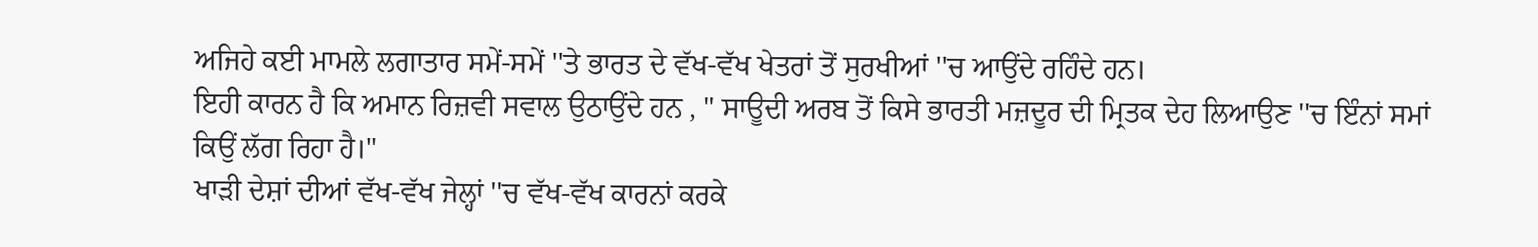ਅਜਿਹੇ ਕਈ ਮਾਮਲੇ ਲਗਾਤਾਰ ਸਮੇਂ-ਸਮੇਂ ''ਤੇ ਭਾਰਤ ਦੇ ਵੱਖ-ਵੱਖ ਖੇਤਰਾਂ ਤੋਂ ਸੁਰਖੀਆਂ ''ਚ ਆਉਂਦੇ ਰਹਿੰਦੇ ਹਨ।
ਇਹੀ ਕਾਰਨ ਹੈ ਕਿ ਅਮਾਨ ਰਿਜ਼ਵੀ ਸਵਾਲ ਉਠਾਉਂਦੇ ਹਨ , " ਸਾਊਦੀ ਅਰਬ ਤੋਂ ਕਿਸੇ ਭਾਰਤੀ ਮਜ਼ਦੂਰ ਦੀ ਮ੍ਰਿਤਕ ਦੇਹ ਲਿਆਉਣ ''ਚ ਇੰਨਾਂ ਸਮਾਂ ਕਿਉਂ ਲੱਗ ਰਿਹਾ ਹੈ।"
ਖਾੜੀ ਦੇਸ਼ਾਂ ਦੀਆਂ ਵੱਖ-ਵੱਖ ਜੇਲ੍ਹਾਂ ''ਚ ਵੱਖ-ਵੱਖ ਕਾਰਨਾਂ ਕਰਕੇ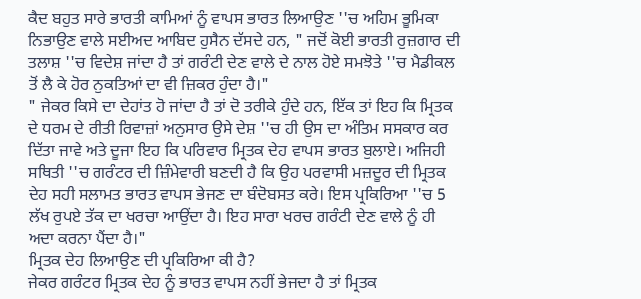ਕੈਦ ਬਹੁਤ ਸਾਰੇ ਭਾਰਤੀ ਕਾਮਿਆਂ ਨੂੰ ਵਾਪਸ ਭਾਰਤ ਲਿਆਉਣ ''ਚ ਅਹਿਮ ਭੂਮਿਕਾ ਨਿਭਾਉਣ ਵਾਲੇ ਸਈਅਦ ਆਬਿਦ ਹੁਸੈਨ ਦੱਸਦੇ ਹਨ, " ਜਦੋਂ ਕੋਈ ਭਾਰਤੀ ਰੁਜ਼ਗਾਰ ਦੀ ਤਲਾਸ਼ ''ਚ ਵਿਦੇਸ਼ ਜਾਂਦਾ ਹੈ ਤਾਂ ਗਰੰਟੀ ਦੇਣ ਵਾਲੇ ਦੇ ਨਾਲ ਹੋਏ ਸਮਝੋਤੇ ''ਚ ਮੈਡੀਕਲ ਤੋਂ ਲੈ ਕੇ ਹੋਰ ਨੁਕਤਿਆਂ ਦਾ ਵੀ ਜ਼ਿਕਰ ਹੁੰਦਾ ਹੈ।"
" ਜੇਕਰ ਕਿਸੇ ਦਾ ਦੇਹਾਂਤ ਹੋ ਜਾਂਦਾ ਹੈ ਤਾਂ ਦੋ ਤਰੀਕੇ ਹੁੰਦੇ ਹਨ, ਇੱਕ ਤਾਂ ਇਹ ਕਿ ਮ੍ਰਿਤਕ ਦੇ ਧਰਮ ਦੇ ਰੀਤੀ ਰਿਵਾਜ਼ਾਂ ਅਨੁਸਾਰ ਉਸੇ ਦੇਸ਼ ''ਚ ਹੀ ਉਸ ਦਾ ਅੰਤਿਮ ਸਸਕਾਰ ਕਰ ਦਿੱਤਾ ਜਾਵੇ ਅਤੇ ਦੂਜਾ ਇਹ ਕਿ ਪਰਿਵਾਰ ਮ੍ਰਿਤਕ ਦੇਹ ਵਾਪਸ ਭਾਰਤ ਬੁਲਾਏ। ਅਜਿਹੀ ਸਥਿਤੀ ''ਚ ਗਰੰਟਰ ਦੀ ਜ਼ਿੰਮੇਵਾਰੀ ਬਣਦੀ ਹੈ ਕਿ ਉਹ ਪਰਵਾਸੀ ਮਜ਼ਦੂਰ ਦੀ ਮ੍ਰਿਤਕ ਦੇਹ ਸਹੀ ਸਲਾਮਤ ਭਾਰਤ ਵਾਪਸ ਭੇਜਣ ਦਾ ਬੰਦੋਬਸਤ ਕਰੇ। ਇਸ ਪ੍ਰਕਿਰਿਆ ''ਚ 5 ਲੱਖ ਰੁਪਏ ਤੱਕ ਦਾ ਖਰਚਾ ਆਉਂਦਾ ਹੈ। ਇਹ ਸਾਰਾ ਖਰਚ ਗਰੰਟੀ ਦੇਣ ਵਾਲੇ ਨੂੰ ਹੀ ਅਦਾ ਕਰਨਾ ਪੈਂਦਾ ਹੈ।"
ਮ੍ਰਿਤਕ ਦੇਹ ਲਿਆਉਣ ਦੀ ਪ੍ਰਕਿਰਿਆ ਕੀ ਹੈ?
ਜੇਕਰ ਗਰੰਟਰ ਮ੍ਰਿਤਕ ਦੇਹ ਨੂੰ ਭਾਰਤ ਵਾਪਸ ਨਹੀਂ ਭੇਜਦਾ ਹੈ ਤਾਂ ਮ੍ਰਿਤਕ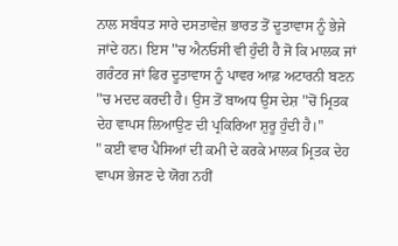ਨਾਲ ਸਬੰਧਤ ਸਾਰੇ ਦਸਤਾਵੇਜ਼ ਭਾਰਤ ਤੋਂ ਦੂਤਾਵਾਸ ਨੂੰ ਭੇਜੇ ਜਾਂਦੇ ਹਨ। ਇਸ ''ਚ ਐਨਓਸੀ ਵੀ ਹੁੰਦੀ ਹੈ ਜੋ ਕਿ ਮਾਲਕ ਜਾਂ ਗਰੰਟਰ ਜਾਂ ਫਿਰ ਦੂਤਾਵਾਸ ਨੂੰ ਪਾਵਰ ਆਫ਼ ਅਟਾਰਨੀ ਬਣਨ ''ਚ ਮਦਦ ਕਰਦੀ ਹੈ। ਉਸ ਤੋਂ ਬਾਅਧ ਉਸ ਦੇਸ਼ ''ਚੋਂ ਮ੍ਰਿਤਕ ਦੇਹ ਵਾਪਸ ਲਿਆਉਣ ਦੀ ਪ੍ਰਕਿਰਿਆ ਸ਼ੁਰੂ ਹੁੰਦੀ ਹੈ।"
" ਕਈ ਵਾਰ ਪੈਸਿਆਂ ਦੀ ਕਮੀ ਦੇ ਕਰਕੇ ਮਾਲਕ ਮ੍ਰਿਤਕ ਦੇਹ ਵਾਪਸ ਭੇਜਣ ਦੇ ਯੋਗ ਨਹੀਂ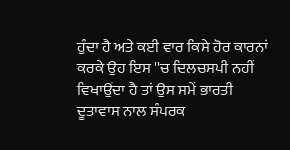ਹੁੰਦਾ ਹੈ ਅਤੇ ਕਈ ਵਾਰ ਕਿਸੇ ਹੋਰ ਕਾਰਨਾਂ ਕਰਕੇ ਉਹ ਇਸ ''ਚ ਦਿਲਚਸਪੀ ਨਹੀਂ ਵਿਖਾਉਂਦਾ ਹੈ ਤਾਂ ਉਸ ਸਮੇਂ ਭਾਰਤੀ ਦੂਤਾਵਾਸ ਨਾਲ ਸੰਪਰਕ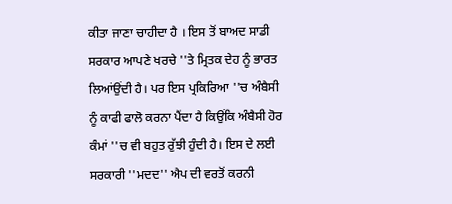ਕੀਤਾ ਜਾਣਾ ਚਾਹੀਦਾ ਹੈ । ਇਸ ਤੋਂ ਬਾਅਦ ਸਾਡੀ ਸਰਕਾਰ ਆਪਣੇ ਖਰਚੇ ''ਤੇ ਮ੍ਰਿਤਕ ਦੇਹ ਨੂੰ ਭਾਰਤ ਲਿਆਂਉਂਦੀ ਹੈ। ਪਰ ਇਸ ਪ੍ਰਕਿਰਿਆ ''ਚ ਅੰਬੈਸੀ ਨੂੰ ਕਾਫੀ ਫਾਲੋ ਕਰਨਾ ਪੈਂਦਾ ਹੈ ਕਿਉਂਕਿ ਅੰਬੈਸੀ ਹੋਰ ਕੰਮਾਂ ''ਚ ਵੀ ਬਹੁਤ ਰੁੱਝੀ ਹੁੰਦੀ ਹੈ। ਇਸ ਦੇ ਲਈ ਸਰਕਾਰੀ ''ਮਦਦ'' ਐਪ ਦੀ ਵਰਤੋਂ ਕਰਨੀ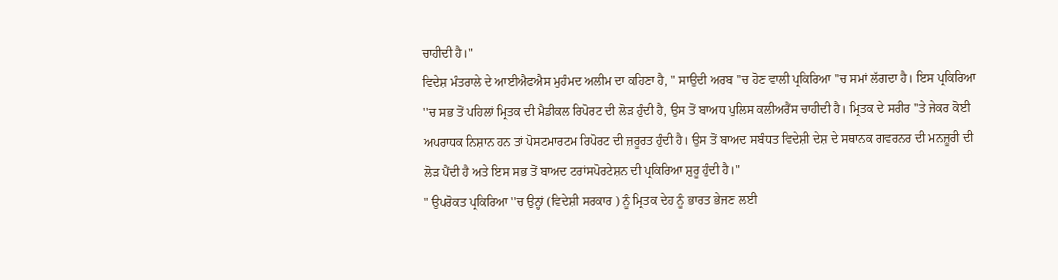ਚਾਹੀਦੀ ਹੈ।"
ਵਿਦੇਸ਼ ਮੰਤਰਾਲੇ ਦੇ ਆਈਐਫਐਸ ਮੁਹੰਮਦ ਅਲੀਮ ਦਾ ਕਹਿਣਾ ਹੈ, " ਸਾਉਦੀ ਅਰਬ ''ਚ ਹੋਣ ਵਾਲੀ ਪ੍ਰਕਿਰਿਆ ''ਚ ਸਮਾਂ ਲੱਗਦਾ ਹੈ। ਇਸ ਪ੍ਰਕਿਰਿਆ ''ਚ ਸਭ ਤੋਂ ਪਹਿਲਾਂ ਮ੍ਰਿਤਕ ਦੀ ਮੈਡੀਕਲ ਰਿਪੋਰਟ ਦੀ ਲੋੜ ਹੁੰਦੀ ਹੈ, ਉਸ ਤੋਂ ਬਾਅਧ ਪੁਲਿਸ ਕਲੀਅਰੈਂਸ ਚਾਹੀਦੀ ਹੈ। ਮ੍ਰਿਤਕ ਦੇ ਸਰੀਰ ''ਤੇ ਜੇਕਰ ਕੋਈ ਅਪਰਾਧਕ ਨਿਸ਼ਾਨ ਹਨ ਤਾਂ ਪੋਸਟਮਾਰਟਮ ਰਿਪੋਰਟ ਦੀ ਜ਼ਰੂਰਤ ਹੁੰਦੀ ਹੈ। ਉਸ ਤੋਂ ਬਾਅਦ ਸਬੰਧਤ ਵਿਦੇਸ਼ੀ ਦੇਸ਼ ਦੇ ਸਥਾਨਕ ਗਵਰਨਰ ਦੀ ਮਨਜ਼ੂਰੀ ਦੀ ਲੋੜ ਪੈਂਦੀ ਹੈ ਅਤੇ ਇਸ ਸਭ ਤੋਂ ਬਾਅਦ ਟਰਾਂਸਪੋਰਟੇਸ਼ਨ ਦੀ ਪ੍ਰਕਿਰਿਆ ਸ਼ੁਰੂ ਹੁੰਦੀ ਹੈ।"
" ਉਪਰੋਕਤ ਪ੍ਰਕਿਰਿਆ ''ਚ ਉਨ੍ਹਾਂ (ਵਿਦੇਸ਼ੀ ਸਰਕਾਰ ) ਨੂੰ ਮ੍ਰਿਤਕ ਦੇਹ ਨੂੰ ਭਾਰਤ ਭੇਜਣ ਲਈ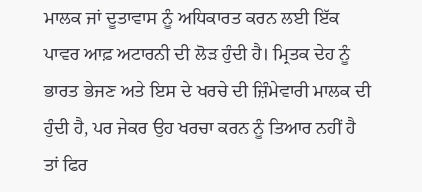ਮਾਲਕ ਜਾਂ ਦੂਤਾਵਾਸ ਨੂੰ ਅਧਿਕਾਰਤ ਕਰਨ ਲਈ ਇੱਕ ਪਾਵਰ ਆਫ਼ ਅਟਾਰਨੀ ਦੀ ਲੋੜ ਹੁੰਦੀ ਹੈ। ਮ੍ਰਿਤਕ ਦੇਹ ਨੂੰ ਭਾਰਤ ਭੇਜਣ ਅਤੇ ਇਸ ਦੇ ਖਰਚੇ ਦੀ ਜ਼ਿੰਮੇਵਾਰੀ ਮਾਲਕ ਦੀ ਹੁੰਦੀ ਹੈ, ਪਰ ਜੇਕਰ ਉਹ ਖਰਚਾ ਕਰਨ ਨੂੰ ਤਿਆਰ ਨਹੀਂ ਹੈ ਤਾਂ ਫਿਰ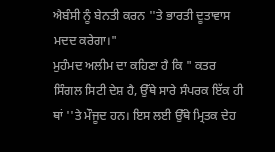ਐਬੰਸੀ ਨੂੰ ਬੇਨਤੀ ਕਰਨ ''ਤੇ ਭਾਰਤੀ ਦੂਤਾਵਾਸ ਮਦਦ ਕਰੇਗਾ।"
ਮੁਹੰਮਦ ਅਲੀਮ ਦਾ ਕਹਿਣਾ ਹੈ ਕਿ " ਕਤਰ ਸਿੰਗਲ ਸਿਟੀ ਦੇਸ਼ ਹੈ, ਉੱਥੇ ਸਾਰੇ ਸੰਪਰਕ ਇੱਕ ਹੀ ਥਾਂ ''ਤੇ ਮੌਜੂਦ ਹਨ। ਇਸ ਲਈ ਉੱਥੇ ਮ੍ਰਿਤਕ ਦੇਹ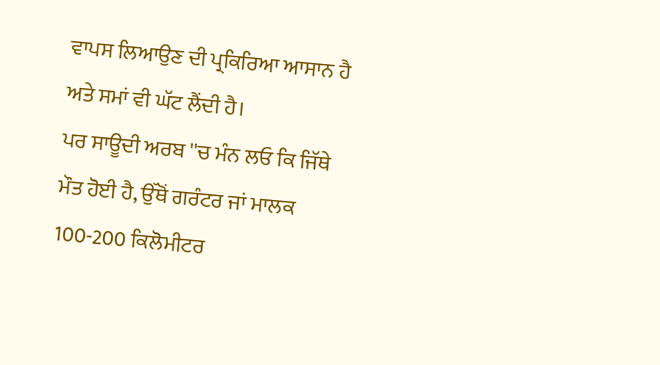ਵਾਪਸ ਲਿਆਉਣ ਦੀ ਪ੍ਰਕਿਰਿਆ ਆਸਾਨ ਹੈ ਅਤੇ ਸਮਾਂ ਵੀ ਘੱਟ ਲੈਂਦੀ ਹੈ।
ਪਰ ਸਾਊਦੀ ਅਰਬ ''ਚ ਮੰਨ ਲਓ ਕਿ ਜਿੱਥੇ ਮੌਤ ਹੋਈ ਹੈ, ਉੱਥੋਂ ਗਰੰਟਰ ਜਾਂ ਮਾਲਕ 100-200 ਕਿਲੋਮੀਟਰ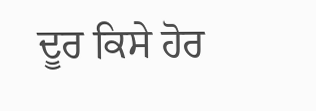ਦੂਰ ਕਿਸੇ ਹੋਰ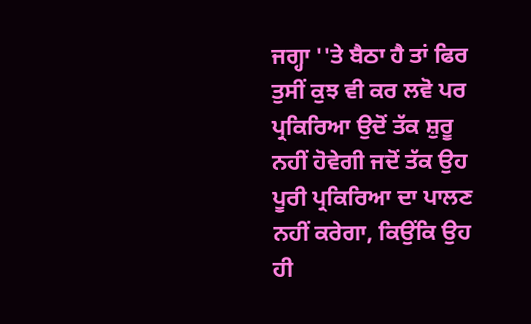ਜਗ੍ਹਾ ''ਤੇ ਬੈਠਾ ਹੈ ਤਾਂ ਫਿਰ ਤੁਸੀਂ ਕੁਝ ਵੀ ਕਰ ਲਵੋ ਪਰ ਪ੍ਰਕਿਰਿਆ ਉਦੋਂ ਤੱਕ ਸ਼ੁਰੂ ਨਹੀਂ ਹੋਵੇਗੀ ਜਦੋਂ ਤੱਕ ਉਹ ਪੂਰੀ ਪ੍ਰਕਿਰਿਆ ਦਾ ਪਾਲਣ ਨਹੀਂ ਕਰੇਗਾ, ਕਿਉਂਕਿ ਉਹ ਹੀ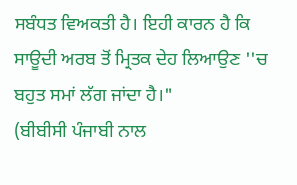ਸਬੰਧਤ ਵਿਅਕਤੀ ਹੈ। ਇਹੀ ਕਾਰਨ ਹੈ ਕਿ ਸਾਊਦੀ ਅਰਬ ਤੋਂ ਮ੍ਰਿਤਕ ਦੇਹ ਲਿਆਉਣ ''ਚ ਬਹੁਤ ਸਮਾਂ ਲੱਗ ਜਾਂਦਾ ਹੈ।"
(ਬੀਬੀਸੀ ਪੰਜਾਬੀ ਨਾਲ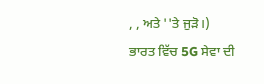, , ਅਤੇ ''ਤੇ ਜੁੜੋ।)
ਭਾਰਤ ਵਿੱਚ 5G ਸੇਵਾ ਦੀ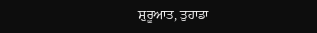ਸ਼ੁਰੂਆਤ, ਤੁਹਾਡਾ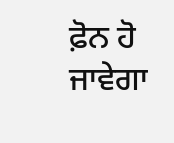ਫ਼ੋਨ ਹੋ ਜਾਵੇਗਾ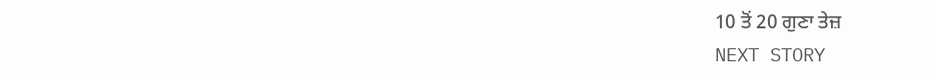10 ਤੋਂ 20 ਗੁਣਾ ਤੇਜ਼
NEXT STORY